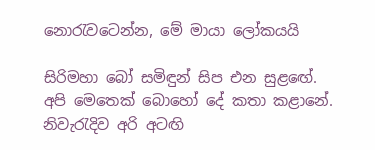නොරැවටෙන්න, මේ මායා ලෝකයයි

සිරිමහා බෝ සමිඳුන් සිප එන සුළඟේ. අපි මෙතෙක්‌ බොහෝ දේ කතා කළානේ. නිවැරැදිව අරි අටඟි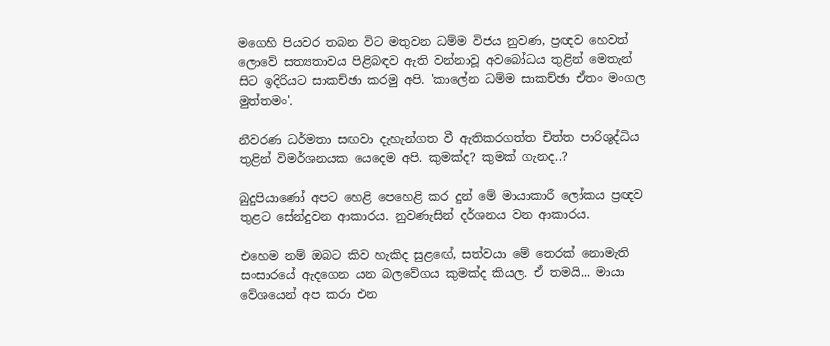මගෙහි පියවර තබන විට මතුවන ධම්ම විජය නුවණ, ප්‍රඥව හෙවත් ලොවේ සත්‍යතාවය පිළිබඳව ඇති වන්නාවූ අවබෝධය තුළින් මෙතැන් සිට ඉදිරියට සාකච්ඡා කරමු අපි. 'කාලේන ධම්ම සාකච්ඡා ඒතං මංගල මුත්තමං'.

නීවරණ ධර්මතා සඟවා දැහැන්ගත වී ඇතිකරගත්ත චිත්ත පාරිශුද්ධිය තුළින් විමර්ශනයක යෙදෙම අපි. කුමක්‌ද? කුමක්‌ ගැනද..?

බුදුපියාණෝ අපට හෙළි පෙහෙළි කර දුන් මේ මායාකාරී ලෝකය ප්‍රඥව තුළට සේන්දුවන ආකාරය. නුවණැසින් දර්ශනය වන ආකාරය.

එහෙම නම් ඔබට කිව හැකිද සුළඟේ, සත්වයා මේ තෙරක්‌ නොමැති සංසාරයේ ඇදගෙන යන බලවේගය කුමක්‌ද කියල. ඒ තමයි... මායා වේශයෙන් අප කරා එන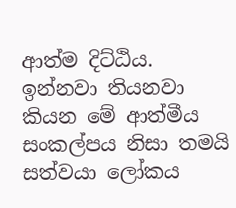ආත්ම දිට්‌ඨිය. ඉන්නවා තියනවා කියන මේ ආත්මීය සංකල්පය නිසා තමයි සත්වයා ලෝකය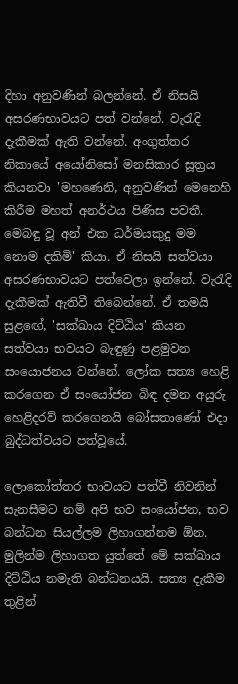දිහා අනුවණින් බලන්නේ. ඒ නිසයි අසරණභාවයට පත් වන්නේ. වැරැදි දැකීමක්‌ ඇති වන්නේ. අංගුත්තර නිකායේ අයෝනිසෝ මනසිකාර සූත්‍රය කියනවා 'මහණෙනි, අනුවණින් මෙනෙහි කිරීම මහත් අනර්ථය පිණිස පවතී. මෙබඳු වූ අන් එක ධර්මයකුදු මම නොම දකිමි' කියා. ඒ නිසයි සත්වයා අසරණභාවයට පත්වෙලා ඉන්නේ. වැරැදි දැකීමක්‌ ඇතිවී තිබෙන්නේ. ඒ තමයි සුළඟේ, 'සක්‌ඛාය දිට්‌ඨිය' කියන සත්වයා භවයට බැඳුණු පළමුවන සංයොජනය වන්නේ. ලෝක සත්‍ය හෙළි කරගෙන ඒ සංයෝජන බිඳ දමන අයුරු හෙළිදරව් කරගෙනයි බෝසතාණෝ එදා බුද්ධත්වයට පත්වූයේ.

ලොකෝත්තර භාවයට පත්වී නිවනින් සැනසීමට නම් අපි භව සංයෝජන, භව බන්ධන සියල්ලම ලිහාගන්නම ඕන. මුලින්ම ලිහාගත යුත්තේ මේ සක්‌ඛාය දිට්‌ඨිය නමැති බන්ධනයයි. සත්‍ය දැකීම තුළින්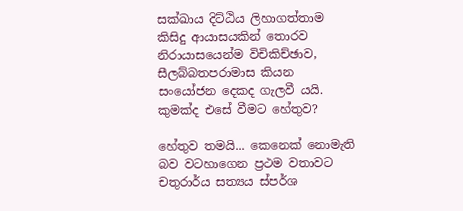සක්‌ඛාය දිට්‌ඨිය ලිහාගත්තාම කිසිදු ආයාසයකින් තොරව නිරායාසයෙන්ම විචිකිච්ඡාව, සීලබ්බතපරාමාස කියන සංයෝජන දෙකද ගැලවී යයි. කුමක්‌ද එසේ වීමට හේතුව?

හේතුව තමයි... කෙනෙක්‌ නොමැති බව වටහාගෙන ප්‍රථම වතාවට චතුරාර්ය සත්‍යය ස්‌පර්ශ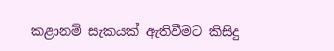කළානම් සැකයක්‌ ඇතිවීමට කිසිදු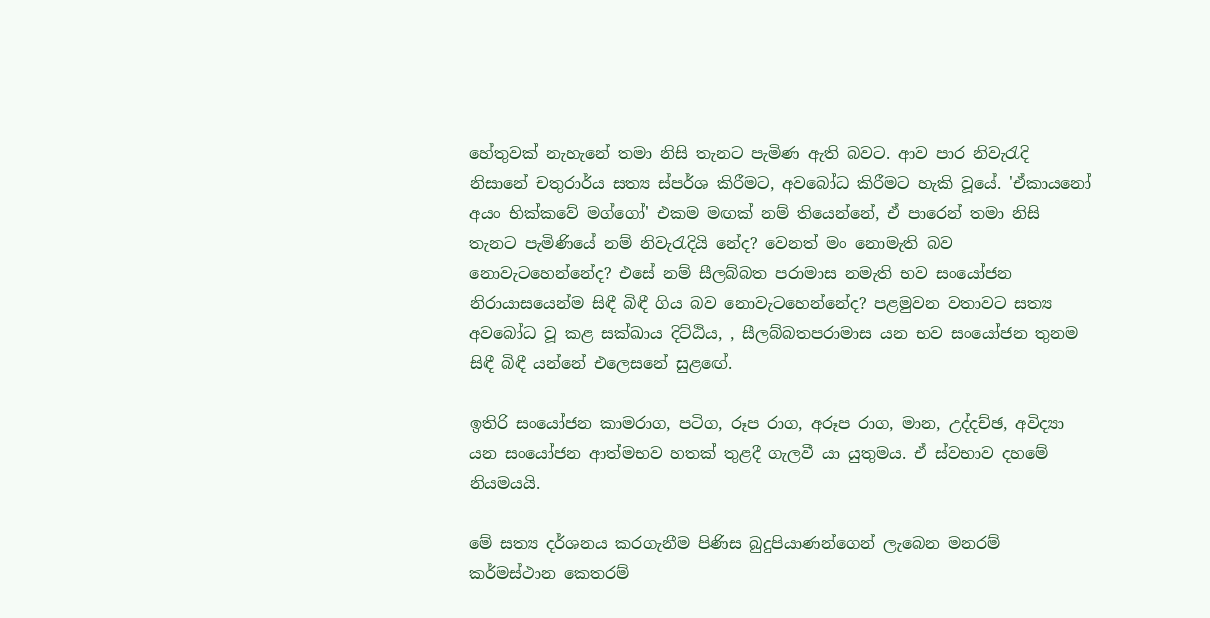හේතුවක්‌ නැහැනේ තමා නිසි තැනට පැමිණ ඇති බවට. ආව පාර නිවැරැදි නිසානේ චතුරාර්ය සත්‍ය ස්‌පර්ශ කිරීමට, අවබෝධ කිරීමට හැකි වූයේ. 'ඒකායනෝ අයං භික්‌කවේ මග්ගෝ' එකම මඟක්‌ නම් තියෙන්නේ, ඒ පාරෙන් තමා නිසි තැනට පැමිණියේ නම් නිවැරැදියි නේද? වෙනත් මං නොමැති බව නොවැටහෙන්නේද? එසේ නම් සීලබ්බත පරාමාස නමැති භව සංයෝජන නිරායාසයෙන්ම සිඳී බිඳී ගිය බව නොවැටහෙන්නේද? පළමුවන වතාවට සත්‍ය අවබෝධ වූ කළ සක්‌ඛාය දිට්‌ඨිය, , සීලබ්බතපරාමාස යන භව සංයෝජන තුනම සිඳී බිඳී යන්නේ එලෙසනේ සුළඟේ.

ඉතිරි සංයෝජන කාමරාග, පටිග, රූප රාග, අරූප රාග, මාන, උද්දච්ඡ, අවිද්‍යා යන සංයෝජන ආත්මභව හතක්‌ තුළදී ගැලවී යා යුතුමය. ඒ ස්‌වභාව දහමේ නියමයයි.

මේ සත්‍ය දර්ශනය කරගැනීම පිණිස බුදුපියාණන්ගෙන් ලැබෙන මනරම් කර්මස්‌ථාන කෙතරම්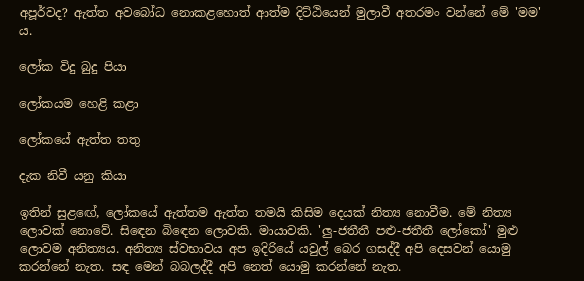අපූර්වද? ඇත්ත අවබෝධ නොකළහොත් ආත්ම දිට්‌ඨියෙන් මුලාවී අතරමං වන්නේ මේ 'මම' ය.

ලෝක විදු බුදු පියා

ලෝකයම හෙළි කළා

ලෝකයේ ඇත්ත තතු

දැක නිවී යනු කියා

ඉතින් සුළඟේ, ලෝකයේ ඇත්තම ඇත්ත තමයි කිසිම දෙයක්‌ නිත්‍ය නොවීම. මේ නිත්‍ය ලොවක්‌ නොවේ. සිඳෙන බිඳෙන ලොවකි. මායාවකි. 'ලු-ජතීතී පළු-ජතීතී ලෝකෝ' මුළු ලොවම අනිත්‍යය. අනිත්‍ය ස්‌වභාවය අප ඉදිරියේ යවුල් බෙර ගසද්දී අපි දෙසවන් යොමු කරන්නේ නැත. සඳ මෙන් බබලද්දී අපි නෙත් යොමු කරන්නේ නැත.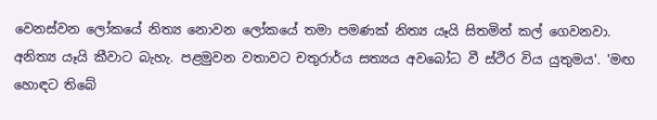වෙනස්‌වන ලෝකයේ නිත්‍ය නොවන ලෝකයේ තමා පමණක්‌ නිත්‍ය යෑයි සිතමින් කල් ගෙවනවා. අනිත්‍ය යෑයි කීවාට බැහැ. පළමුවන වතාවට චතුරාර්ය සත්‍යය අවබෝධ වී ස්‌ථිර විය යුතුමය'. 'මඟ හොඳට තිබේ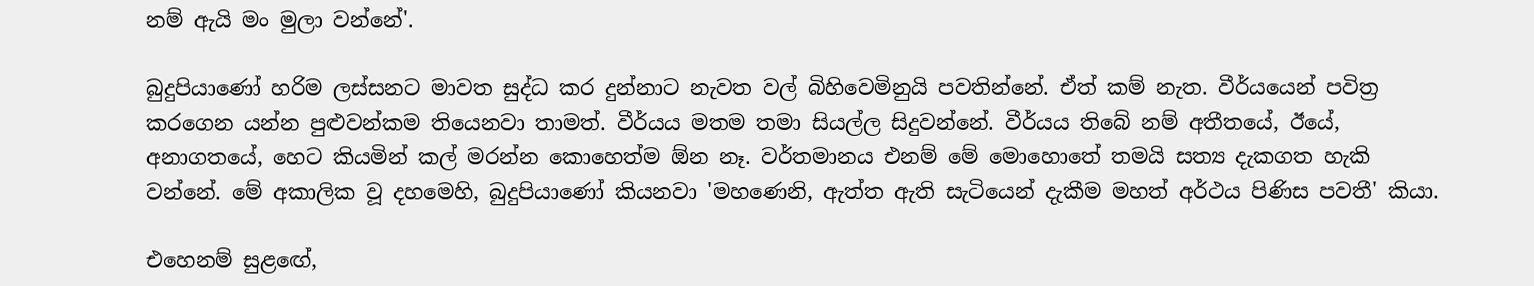නම් ඇයි මං මුලා වන්නේ'.

බුදුපියාණෝ හරිම ලස්‌සනට මාවත සුද්ධ කර දුන්නාට නැවත වල් බිහිවෙමිනුයි පවතින්නේ. ඒත් කම් නැත. වීර්යයෙන් පවිත්‍ර කරගෙන යන්න පුළුවන්කම තියෙනවා තාමත්. වීර්යය මතම තමා සියල්ල සිදුවන්නේ. වීර්යය තිබේ නම් අතීතයේ, ඊයේ, අනාගතයේ, හෙට කියමින් කල් මරන්න කොහෙත්ම ඕන නෑ. වර්තමානය එනම් මේ මොහොතේ තමයි සත්‍ය දැකගත හැකි වන්නේ. මේ අකාලික වූ දහමෙහි, බුදුපියාණෝ කියනවා 'මහණෙනි, ඇත්ත ඇති සැටියෙන් දැකීම මහත් අර්ථය පිණිස පවතී' කියා.

එහෙනම් සුළඟේ,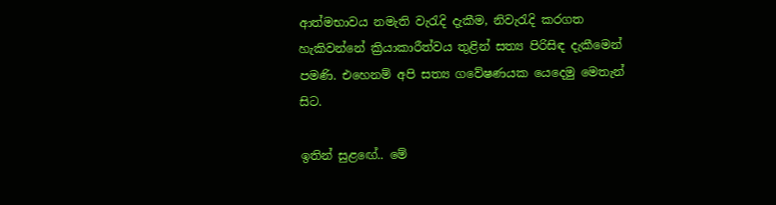ආත්මභාවය නමැති වැරැදි දැකීම, නිවැරැදි කරගත හැකිවන්නේ ක්‍රියාකාරීත්වය තුළින් සත්‍ය පිරිසිඳ දැකීමෙන් පමණි. එහෙනම් අපි සත්‍ය ගවේෂණයක යෙදෙමු මෙතැන් සිට.

ඉතින් සුළඟේ.. මේ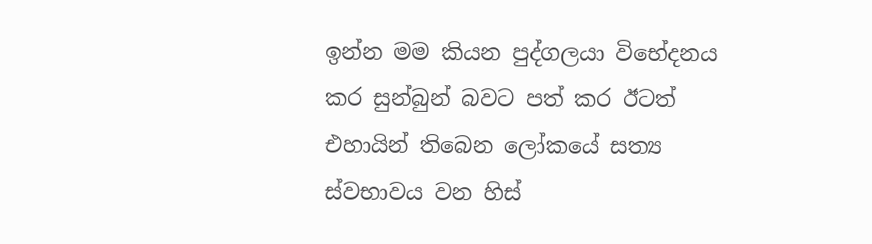ඉන්න මම කියන පුද්ගලයා විභේදනය කර සුන්බුන් බවට පත් කර ඊටත් එහායින් තිබෙන ලෝකයේ සත්‍ය ස්‌වභාවය වන හිස්‌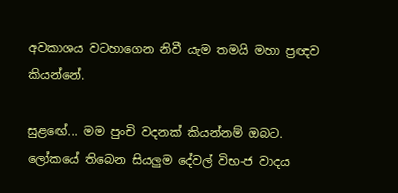අවකාශය වටහාගෙන නිවී යැම තමයි මහා ප්‍රඥව කියන්නේ.

සුළඟේ... මම පුංචි වදනක්‌ කියන්නම් ඔබට. ලෝකයේ තිබෙන සියලුම දේවල් විභ-ජ වාදය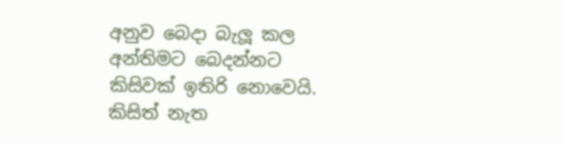අනුව බෙදා බැලූ කල අන්තිමට බෙදන්නට කිසිවක්‌ ඉතිරි නොවෙයි. කිසිත් නැත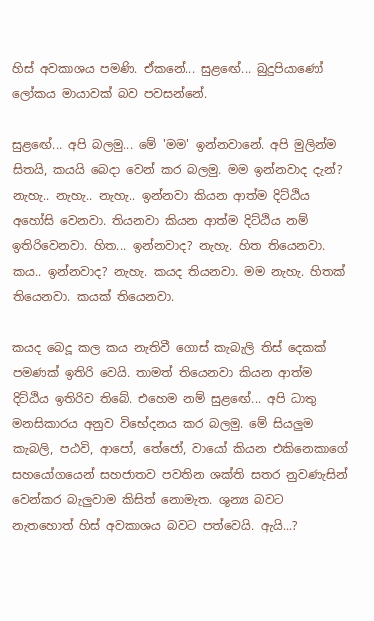හිස්‌ අවකාශය පමණි. ඒකනේ... සුළඟේ... බුදුපියාණෝ ලෝකය මායාවක්‌ බව පවසන්නේ.

සුළඟේ... අපි බලමු... මේ 'මම' ඉන්නවානේ. අපි මුලින්ම සිතයි, කයයි බෙදා වෙන් කර බලමු. මම ඉන්නවාද දැන්? නැහැ.. නැහැ.. නැහැ.. ඉන්නවා කියන ආත්ම දිට්‌ඨිය අහෝසි වෙනවා. තියනවා කියන ආත්ම දිට්‌ඨිය නම් ඉතිරිවෙනවා. හිත... ඉන්නවාද? නැහැ. හිත තියෙනවා. කය.. ඉන්නවාද? නැහැ. කයද තියනවා. මම නැහැ. හිතක්‌ තියෙනවා. කයක්‌ තියෙනවා.

කයද බෙදූ කල කය නැතිවී ගොස්‌ කැබැලි තිස්‌ දෙකක්‌ පමණක්‌ ඉතිරි වෙයි. තාමත් තියෙනවා කියන ආත්ම දිට්‌ඨිය ඉතිරිව තිබේ. එහෙම නම් සුළඟේ... අපි ධාතු මනසිකාරය අනුව විභේදනය කර බලමු. මේ සියලුම කැබලි, පඨවි, ආපෝ, තේජෝ, වායෝ කියන එකිනෙකාගේ සහයෝගයෙන් සහජාතව පවතින ශක්‌ති සතර නුවණැසින් වෙන්කර බැලුවාම කිසිත් නොමැත. ශුන්‍ය බවට නැතහොත් හිස්‌ අවකාශය බවට පත්වෙයි. ඇයි...?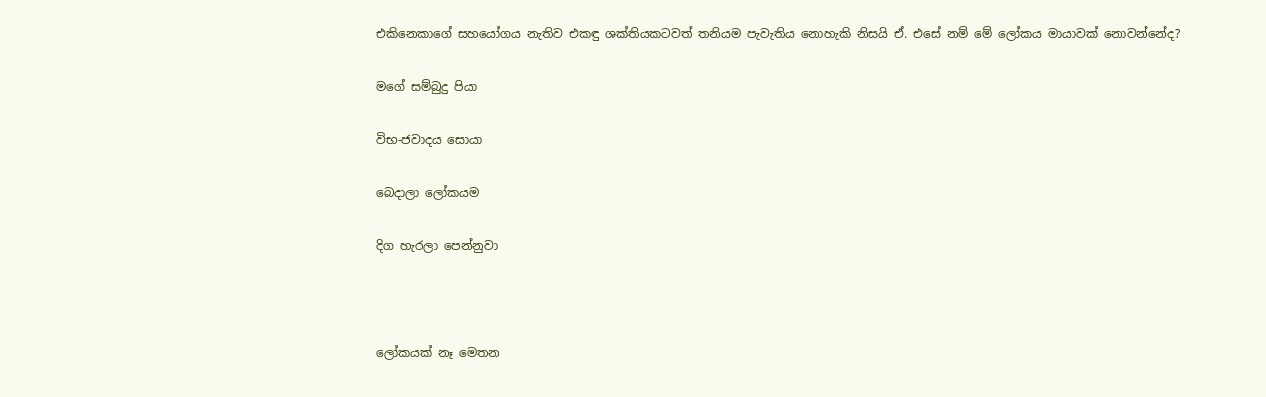එකිනෙකාගේ සහයෝගය නැතිව එකඳු ශක්‌තියකටවත් තනියම පැවැතිය නොහැකි නිසයි ඒ. එසේ නම් මේ ලෝකය මායාවක්‌ නොවන්නේද?

මගේ සම්බුදු පියා

විභ-ජවාදය සොයා

බෙදාලා ලෝකයම

දිග හැරලා පෙන්නුවා



ලෝකයක්‌ නෑ මෙතන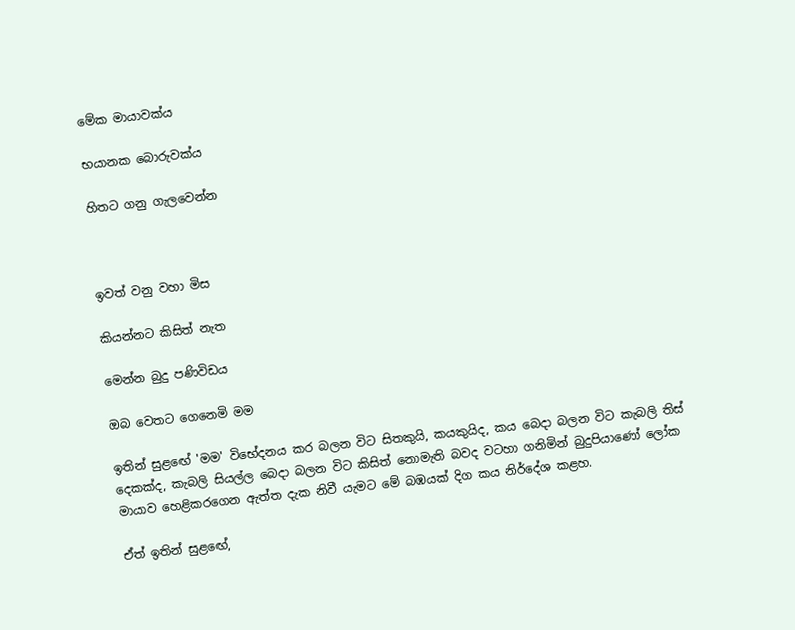මේක මායාවක්‌ය

භයානක බොරුවක්‌ය

හිතට ගනු ගැලවෙන්න



ඉවත් වනු වහා මිස

කියන්නට කිසිත් නැත

මෙන්න බුදු පණිවිඩය

ඔබ වෙතට ගෙනෙමි මම

ඉතින් සුළඟේ 'මම' විභේදනය කර බලන විට සිතකුයි, කයකුයිද, කය බෙදා බලන විට කැබලි තිස්‌ දෙකක්‌ද, කැබලි සියල්ල බෙදා බලන විට කිසිත් නොමැති බවද වටහා ගනිමින් බුදුපියාණෝ ලෝක මායාව හෙළිකරගෙන ඇත්ත දැක නිවී යැමට මේ බඹයක්‌ දිග කය නිර්දේශ කළහ.

ඒත් ඉතින් සුළඟේ,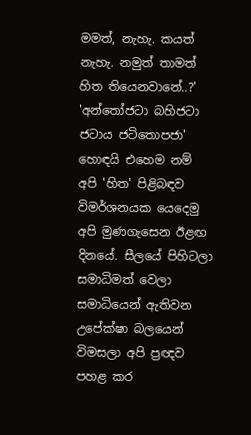මමත්, නැහැ. කයත් නැහැ. නමුත් තාමත් හිත තියෙනවානේ..?' 'අන්තෝජටා බහිජටා ජටාය ජටිතොපජා' හොඳයි එහෙම නම් අපි 'හිත' පිළිබඳව විමර්ශනයක යෙදෙමු අපි මුණගැසෙන ඊළඟ දිනයේ. සීලයේ පිහිටලා සමාධිමත් වෙලා සමාධියෙන් ඇතිවන උපේක්‌ෂා බලයෙන් විමසලා අපි ප්‍රඥව පහළ කර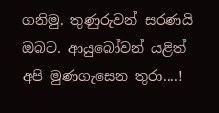ගනිමු. තුණුරුවන් සරණයි ඔබට. ආයුබෝවන් යළිත් අපි මුණගැසෙන තුරා....!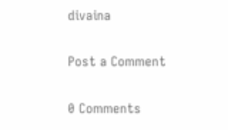divaina

Post a Comment

0 Comments